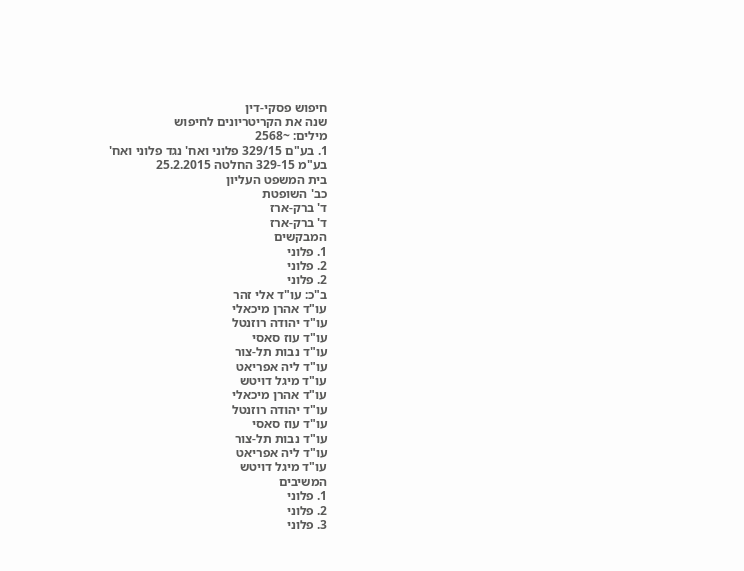חיפוש פסקי-דין
שנה את הקריטריונים לחיפוש
מילים: ~2568
1. בע"ם 329/15 פלוני ואח' נגד פלוני ואח'
בע"מ 329-15 החלטה 25.2.2015
בית המשפט העליון
כב' השופטת
ד' ברק-ארז
ד' ברק-ארז
המבקשים
1. פלוני
2. פלוני
2. פלוני
ב"כ: עו"ד אלי זהר
עו"ד אהרן מיכאלי
עו"ד יהודה רוזנטל
עו"ד עוז סאסי
עו"ד נבות תל-צור
עו"ד ליה אפריאט
עו"ד מיגל דויטש
עו"ד אהרן מיכאלי
עו"ד יהודה רוזנטל
עו"ד עוז סאסי
עו"ד נבות תל-צור
עו"ד ליה אפריאט
עו"ד מיגל דויטש
המשיבים
1. פלוני
2. פלוני
3. פלוני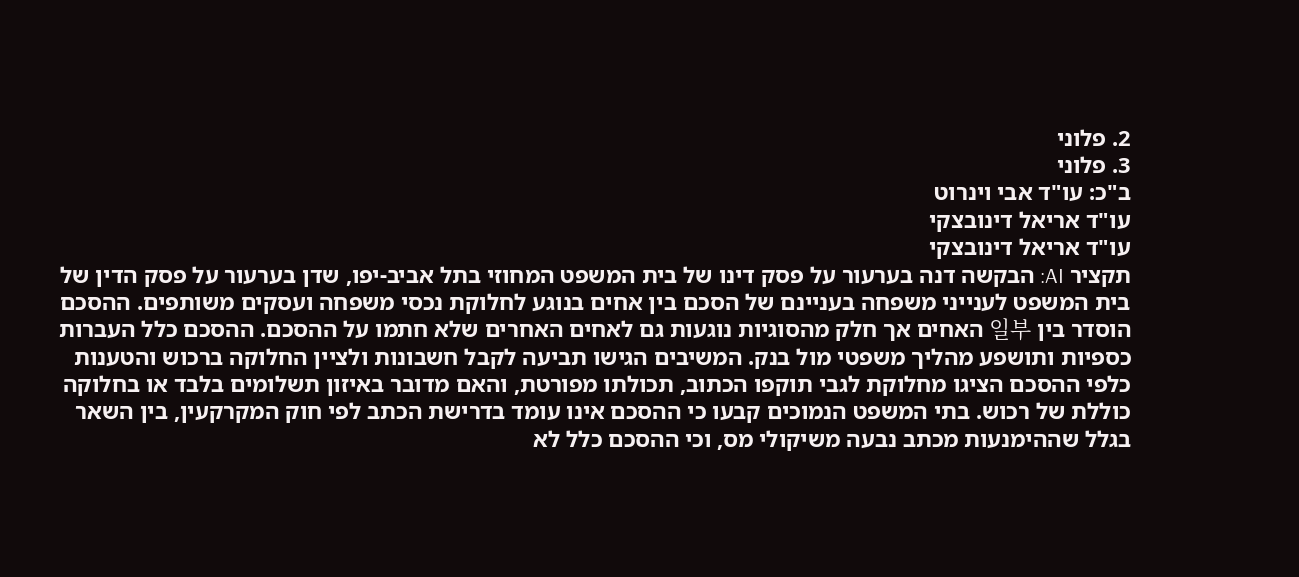2. פלוני
3. פלוני
ב"כ: עו"ד אבי וינרוט
עו"ד אריאל דינובצקי
עו"ד אריאל דינובצקי
תקציר AI: הבקשה דנה בערעור על פסק דינו של בית המשפט המחוזי בתל אביב-יפו, שדן בערעור על פסק הדין של בית המשפט לענייני משפחה בעניינם של הסכם בין אחים בנוגע לחלוקת נכסי משפחה ועסקים משותפים. ההסכם הוסדר בין 일부 האחים אך חלק מהסוגיות נוגעות גם לאחים האחרים שלא חתמו על ההסכם. ההסכם כלל העברות כספיות ותושפע מהליך משפטי מול בנק. המשיבים הגישו תביעה לקבל חשבונות ולציין החלוקה ברכוש והטענות כלפי ההסכם הציגו מחלוקת לגבי תוקפו הכתוב, תכולתו מפורטת, והאם מדובר באיזון תשלומים בלבד או בחלוקה כוללת של רכוש. בתי המשפט הנמוכים קבעו כי ההסכם אינו עומד בדרישת הכתב לפי חוק המקרקעין, בין השאר בגלל שההימנעות מכתב נבעה משיקולי מס, וכי ההסכם כלל לא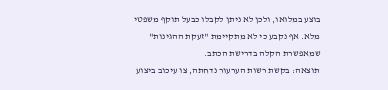בוצע במלואו, ולכן לא ניתן לקבלו כבעל תוקף משפטי מלא. אף נקבע כי לא מתקיימת "זעקת ההגינות" שמאפשרת הקלה בדרישת הכתב.
תוצאה: בקשת רשות הערעור נדחתה, צו עיכוב ביצוע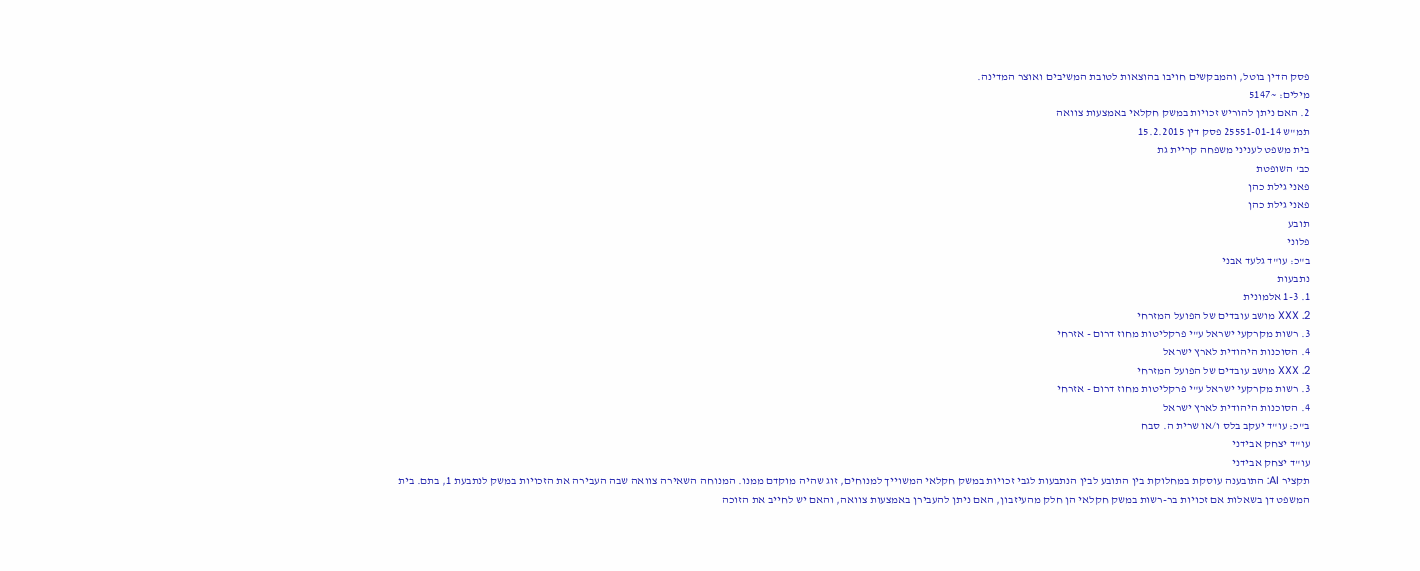פסק הדין בוטל, והמבקשים חויבו בהוצאות לטובת המשיבים ואוצר המדינה.
מילים: ~5147
2. האם ניתן להוריש זכויות במשק חקלאי באמצעות צוואה
תמ"ש 25551-01-14 פסק דין 15.2.2015
בית משפט לעניני משפחה קריית גת
כב' השופטת
פאני גילת כהן
פאני גילת כהן
תובע
פלוני
ב"כ: עו"ד גלעד אבני
נתבעות
1. 1-3 אלמונית
2. XXX מושב עובדים של הפועל המזרחי
3. רשות מקרקעי ישראל ע"י פרקליטות מחוז דרום - אזרחי
4. הסוכנות היהודית לארץ ישראל
2. XXX מושב עובדים של הפועל המזרחי
3. רשות מקרקעי ישראל ע"י פרקליטות מחוז דרום - אזרחי
4. הסוכנות היהודית לארץ ישראל
ב"כ: עו"ד יעקב בלס ו/או שרית ה. סבח
עו"ד יצחק אבידני
עו"ד יצחק אבידני
תקציר AI: התובענה עוסקת במחלוקת בין התובע לבין הנתבעות לגבי זכויות במשק חקלאי המשוייך למנוחים, זוג שהיה מוקדם ממנו. המנוחה השאירה צוואה שבה העבירה את הזכויות במשק לנתבעת 1, בתם. בית המשפט דן בשאלות אם זכויות בר-רשות במשק חקלאי הן חלק מהעיזבון, האם ניתן להעבירן באמצעות צוואה, והאם יש לחייב את הזוכה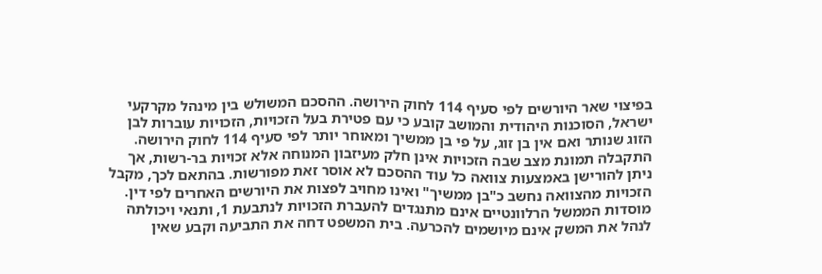בפיצוי שאר היורשים לפי סעיף 114 לחוק הירושה. ההסכם המשולש בין מינהל מקרקעי ישראל, הסוכנות היהודית והמושב קובע כי עם פטירת בעל הזכויות, הזכויות עוברות לבן הזוג שנותר ואם אין בן זוג, על פי בן ממשיך ומאוחר יותר לפי סעיף 114 לחוק הירושה. התקבלה תמונת מצב שבה הזכויות אינן חלק מעיזבון המנוחה אלא זכויות בר-רשות, אך ניתן להורישן באמצעות צוואה כל עוד ההסכם לא אוסר זאת מפורשות. בהתאם לכך, מקבל הזכויות מהצוואה נחשב כ"בן ממשיך" ואינו מחויב לפצות את היורשים האחרים לפי דין. מוסדות הממשל הרלוונטיים אינם מתנגדים להעברת הזכויות לנתבעת 1, ותנאי ויכולתה לנהל את המשק אינם מיושמים להכרעה. בית המשפט דחה את התביעה וקבע שאין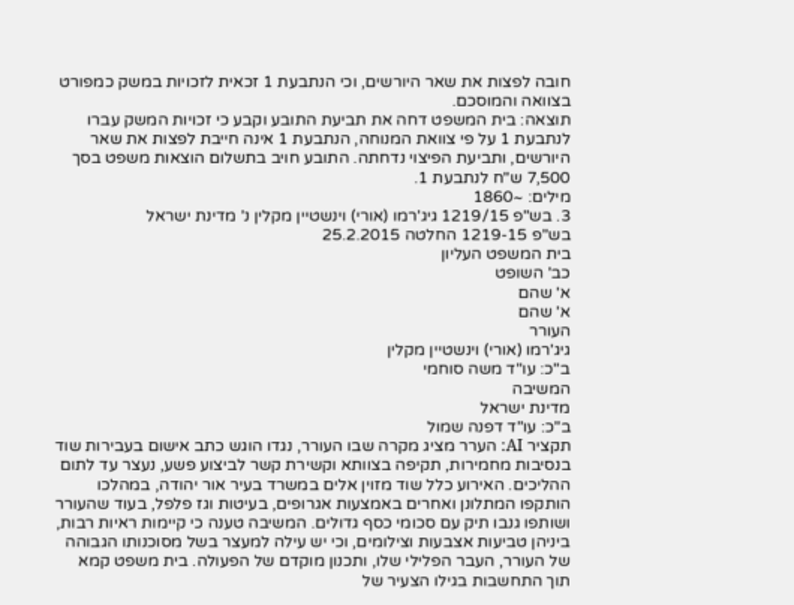חובה לפצות את שאר היורשים, וכי הנתבעת 1 זכאית לזכויות במשק כמפורט בצוואה והמוסכם.
תוצאה: בית המשפט דחה את תביעת התובע וקבע כי זכויות המשק עברו לנתבעת 1 על פי צוואת המנוחה, הנתבעת 1 אינה חייבת לפצות את שאר היורשים, ותביעת הפיצוי נדחתה. התובע חויב בתשלום הוצאות משפט בסך 7,500 ש"ח לנתבעת 1.
מילים: ~1860
3. בש"פ 1219/15 גיג'רמו (אורי) וינשטיין מקלין נ' מדינת ישראל
בש"פ 1219-15 החלטה 25.2.2015
בית המשפט העליון
כב' השופט
א' שהם
א' שהם
העורר
גיג'רמו (אורי) וינשטיין מקלין
ב"כ: עו"ד משה סוחמי
המשיבה
מדינת ישראל
ב"כ: עו"ד דפנה שמול
תקציר AI: הערר מציג מקרה שבו העורר, נגדו הוגש כתב אישום בעבירות שוד בנסיבות מחמירות, תקיפה בצוותא וקשירת קשר לביצוע פשע, נעצר עד לתום ההליכים. האירוע כלל שוד מזוין אלים במשרד בעיר אור יהודה, במהלכו הותקפו המתלונן ואחרים באמצעות אגרופים, בעיטות וגז פלפל, בעוד שהעורר ושותפו גנבו תיק עם סכומי כסף גדולים. המשיבה טענה כי קיימות ראיות רבות, ביניהן טביעות אצבעות וצילומים, וכי יש עילה למעצר בשל מסוכנותו הגבוהה של העורר, העבר הפלילי שלו, ותכנון מוקדם של הפעולה. בית משפט קמא תוך התחשבות בגילו הצעיר של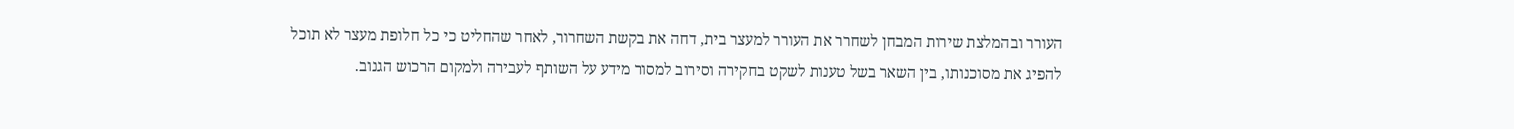העורר ובהמלצת שירות המבחן לשחרר את העורר למעצר בית, דחה את בקשת השחרור, לאחר שהחליט כי כל חלופת מעצר לא תוכל להפיג את מסוכנותו, בין השאר בשל טענות לשקט בחקירה וסירוב למסור מידע על השותף לעבירה ולמקום הרכוש הגנוב.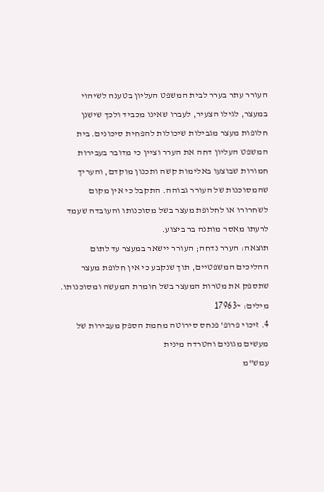העורר עתר בערר לבית המשפט העליון בטענה לשיהוי במעצר, לגילו הצעיר, לעברו שאינו מכביד ולכך שישנן חלופות מעצר מגבילות שיכולות להפחית סיכונים. בית המשפט העליון דחה את הערר וציין כי מדובר בעבירות חמורות שבוצעו באלימות קשה ותכנון מוקדם, והעריך שהמסוכנות של העורר גבוהה. התקבל כי אין מקום לשחרורו או לחלופת מעצר בשל מסוכנותו והעובדה שעמד לרעתו מאסר מותנה בר ביצוע.
תוצאה: הערר נדחה; העורר יישאר במעצר עד לתום ההליכים המשפטיים, תוך שנקבע כי אין חלופת מעצר שתספק את מטרות המעצר בשל חומרת המעשה ומסוכנותו.
מילים: ~17963
4. זיכוי פרופ' פנחס סירוטה מחמת הספק מעבירות של מעשים מגונים והטרדה מינית
עמש"מ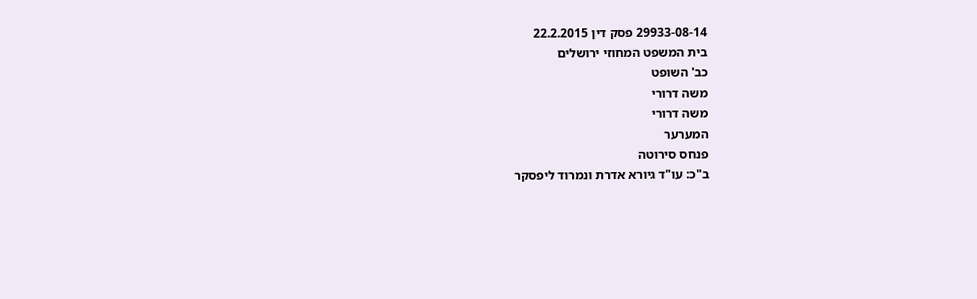29933-08-14 פסק דין 22.2.2015
בית המשפט המחוזי ירושלים
כב' השופט
משה דרורי
משה דרורי
המערער
פנחס סירוטה
ב"כ: עו"ד גיורא אדרת ונמרוד ליפסקר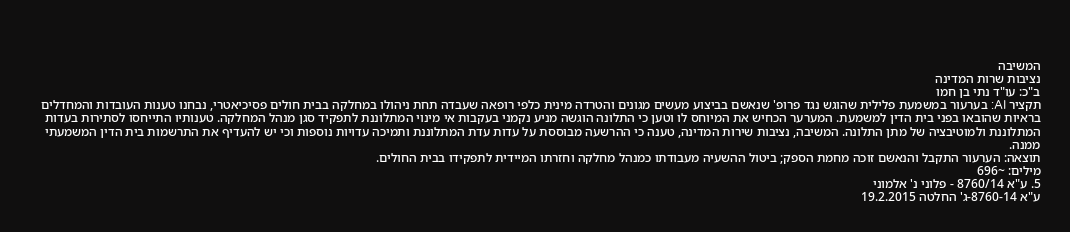המשיבה
נציבות שרות המדינה
ב"כ: עו"ד נתי בן חמו
תקציר AI: בערעור במשמעת פלילית שהוגש נגד פרופ' שנאשם בביצוע מעשים מגונים והטרדה מינית כלפי רופאה שעבדה תחת ניהולו במחלקה בבית חולים פסיכיאטרי, נבחנו טענות העובדות והמחדלים בראיות שהובאו בפני בית הדין למשמעת. המערער הכחיש את המיוחס לו וטען כי התלונה הוגשה מניע נקמני בעקבות אי מינוי המתלוננת לתפקיד סגן מנהל המחלקה. טענותיו התייחסו לסתירות בעדות המתלוננת ולמוטיבציה של מתן התלונה. המשיבה, נציבות שירות המדינה, טענה כי ההרשעה מבוססת על עדות עדת המתלוננת ותמיכה עדויות נוספות וכי יש להעדיף את התרשמות בית הדין המשמעתי ממנה.
תוצאה: הערעור התקבל והנאשם זוכה מחמת הספק; ביטול ההשעיה מעבודתו כמנהל מחלקה וחזרתו המיידית לתפקידו בבית החולים.
מילים: ~696
5. ע"א 8760/14 - פלוני נ' אלמוני
ע"א 8760-14-ג' החלטה 19.2.2015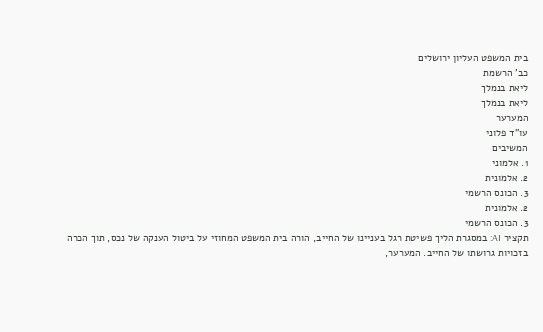בית המשפט העליון ירושלים
כב' הרשמת
ליאת בנמלך
ליאת בנמלך
המערער
עו"ד פלוני
המשיבים
1. אלמוני
2. אלמונית
3. הכונס הרשמי
2. אלמונית
3. הכונס הרשמי
תקציר AI: במסגרת הליך פשיטת רגל בעניינו של החייב, הורה בית המשפט המחוזי על ביטול הענקה של נכס, תוך הכרה בזכויות גרושתו של החייב. המערער,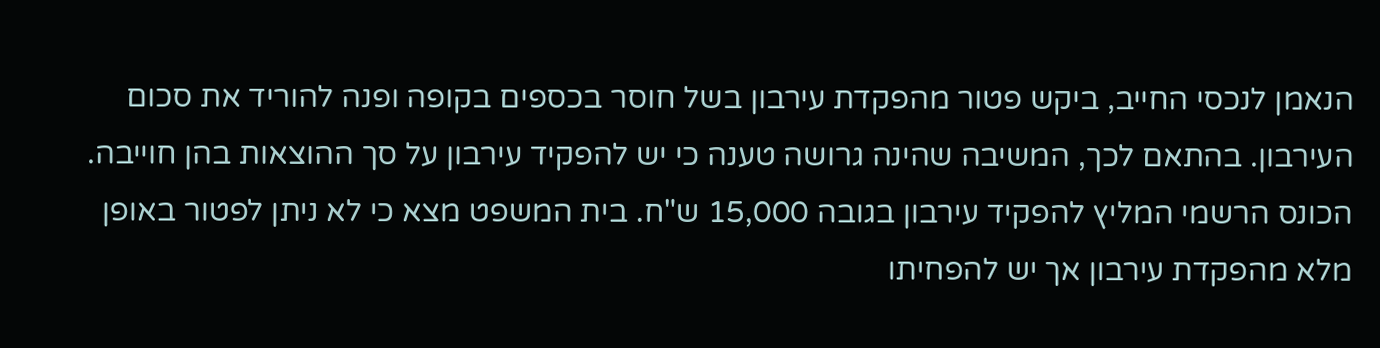הנאמן לנכסי החייב, ביקש פטור מהפקדת עירבון בשל חוסר בכספים בקופה ופנה להוריד את סכום העירבון. בהתאם לכך, המשיבה שהינה גרושה טענה כי יש להפקיד עירבון על סך ההוצאות בהן חוייבה. הכונס הרשמי המליץ להפקיד עירבון בגובה 15,000 ש"ח. בית המשפט מצא כי לא ניתן לפטור באופן מלא מהפקדת עירבון אך יש להפחיתו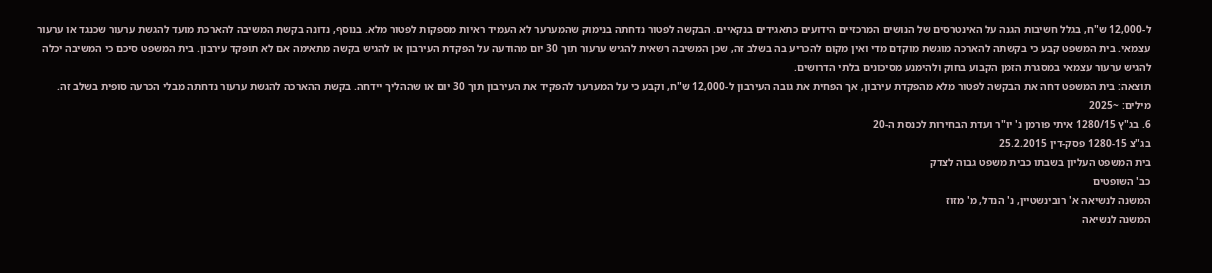ל-12,000 ש"ח, בגלל חשיבות הגנה על האינטרסים של הנושים המרכזיים הידועים כתאגידים בנקאיים. הבקשה לפטור נדחתה בנימוק שהמערער לא העמיד ראיות מספקות לפטור מלא. בנוסף, נדונה בקשת המשיבה להארכת מועד להגשת ערעור שכנגד או ערעור עצמאי. בית המשפט קבע כי בקשתה להארכה מוגשת מוקדם מדי ואין מקום להכריע בה בשלב זה, שכן המשיבה רשאית להגיש ערעור תוך 30 יום מהודעה על הפקדת העירבון או להגיש בקשה מתאימה אם לא תופקד עירבון. בית המשפט סיכם כי המשיבה יכלה להגיש ערעור עצמאי במסגרת הזמן הקבוע בחוק ולהימנע מסיכונים בלתי הדרושים.
תוצאה: בית המשפט דחה את הבקשה לפטור מלא מהפקדת עירבון, אך הפחית את גובה העירבון ל-12,000 ש"ח, וקבע כי על המערער להפקיד את העירבון תוך 30 יום או שההליך יידחה. בקשת ההארכה להגשת ערעור נדחתה מבלי הכרעה סופית בשלב זה.
מילים: ~2025
6. בג"ץ 1280/15 איתי פורמן נ' יו"ר ועדת הבחירות לכנסת ה-20
בג"צ 1280-15 פסק-דין 25.2.2015
בית המשפט העליון בשבתו כבית משפט גבוה לצדק
כב' השופטים
המשנה לנשיאה א' רובינשטיין, נ' הנדל, מ' מזוז
המשנה לנשיאה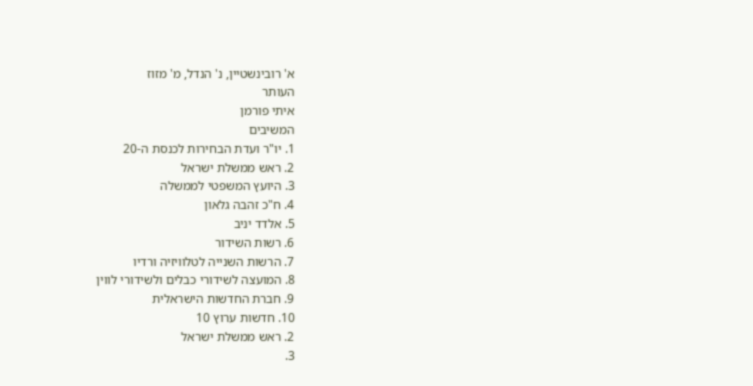א' רובינשטיין, נ' הנדל, מ' מזוז
העותר
איתי פורמן
המשיבים
1. יו"ר ועדת הבחירות לכנסת ה-20
2. ראש ממשלת ישראל
3. היועץ המשפטי לממשלה
4. ח"כ זהבה גלאון
5. אלדד יניב
6. רשות השידור
7. הרשות השנייה לטלוויזיה ורדיו
8. המועצה לשידורי כבלים ולשידורי לווין
9. חברת החדשות הישראלית
10. חדשות ערוץ 10
2. ראש ממשלת ישראל
3.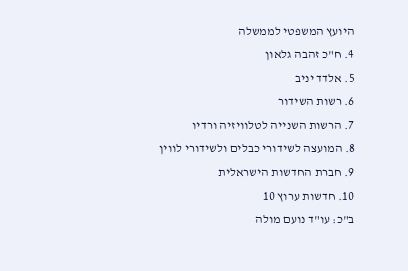היועץ המשפטי לממשלה
4. ח"כ זהבה גלאון
5. אלדד יניב
6. רשות השידור
7. הרשות השנייה לטלוויזיה ורדיו
8. המועצה לשידורי כבלים ולשידורי לווין
9. חברת החדשות הישראלית
10. חדשות ערוץ 10
ב"כ: עו"ד נועם מולה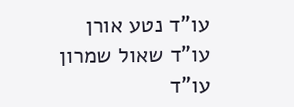עו"ד נטע אורן
עו"ד שאול שמרון
עו"ד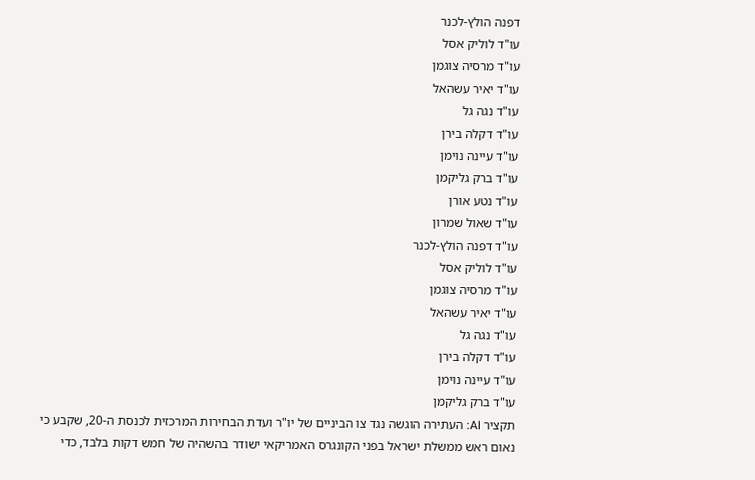דפנה הולץ-לכנר
עו"ד לוליק אסל
עו"ד מרסיה צוגמן
עו"ד יאיר עשהאל
עו"ד נגה גל
עו"ד דקלה בירן
עו"ד עיינה נוימן
עו"ד ברק גליקמן
עו"ד נטע אורן
עו"ד שאול שמרון
עו"ד דפנה הולץ-לכנר
עו"ד לוליק אסל
עו"ד מרסיה צוגמן
עו"ד יאיר עשהאל
עו"ד נגה גל
עו"ד דקלה בירן
עו"ד עיינה נוימן
עו"ד ברק גליקמן
תקציר AI: העתירה הוגשה נגד צו הביניים של יו"ר ועדת הבחירות המרכזית לכנסת ה-20, שקבע כי נאום ראש ממשלת ישראל בפני הקונגרס האמריקאי ישודר בהשהיה של חמש דקות בלבד, כדי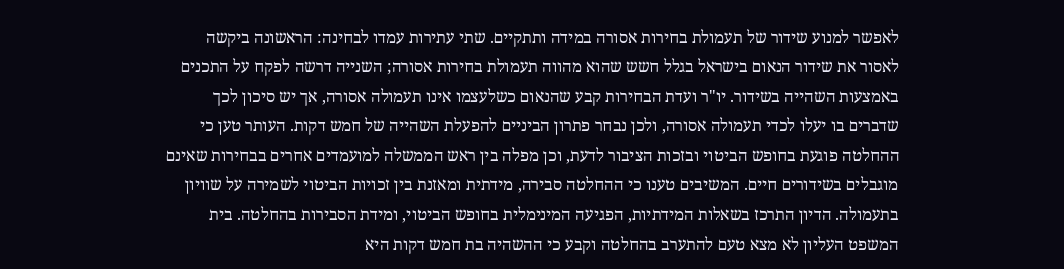לאפשר למנוע שידור של תעמולת בחירות אסורה במידה ותתקיים. שתי עתירות עמדו לבחינה: הראשונה ביקשה לאסור את שידור הנאום בישראל בגלל חשש שהוא מהווה תעמולת בחירות אסורה; השנייה דרשה לפקח על התכנים באמצעות השהייה בשידור. יו"ר ועדת הבחירות קבע שהנאום כשלעצמו אינו תעמולה אסורה, אך יש סיכון לכך שדברים בו יעלו לכדי תעמולה אסורה, ולכן נבחר פתרון הביניים להפעלת השהייה של חמש דקות. העותר טען כי ההחלטה פוגעת בחופש הביטוי ובזכות הציבור לדעת, וכן מפלה בין ראש הממשלה למועמדים אחרים בבחירות שאינם מוגבלים בשידורים חיים. המשיבים טענו כי ההחלטה סבירה, מידתית ומאזנת בין זכויות הביטוי לשמירה על שוויון בתעמולה. הדיון התרכז בשאלות המידתיות, הפגיעה המינימלית בחופש הביטוי, ומידת הסבירות בהחלטה. בית המשפט העליון לא מצא טעם להתערב בהחלטה וקבע כי ההשהיה בת חמש דקות היא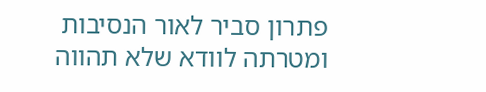פתרון סביר לאור הנסיבות ומטרתה לוודא שלא תהווה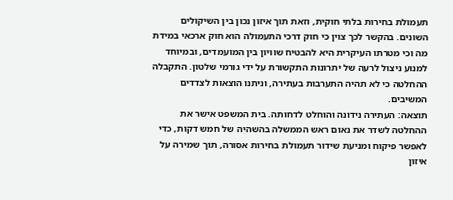תעמולת בחירות בלתי חוקית, וזאת תוך איזון נכון בין השיקולים השונים. בהקשר לכך צוין כי חוק דרכי התעמולה הוא חוק ארכאי במידת מה וכי מטרתו העיקרית היא להבטיח שוויון בין המועמדים, ובמיוחד למנוע ניצול לרעה של יתרונות התקשורת על ידי גורמי שלטון. התקבלה ההחלטה כי לא תהיה התערבות בעתירה, וניתנו הוצאות לצדדים המשיבים.
תוצאה: העתירה נידונה והוחלט לדחותה. בית המשפט אישר את ההחלטה לשדר את נאום ראש הממשלה בהשהיה של חמש דקות, כדי לאפשר פיקוח ומניעת שידור תעמולת בחירות אסורה, תוך שמירה על איזון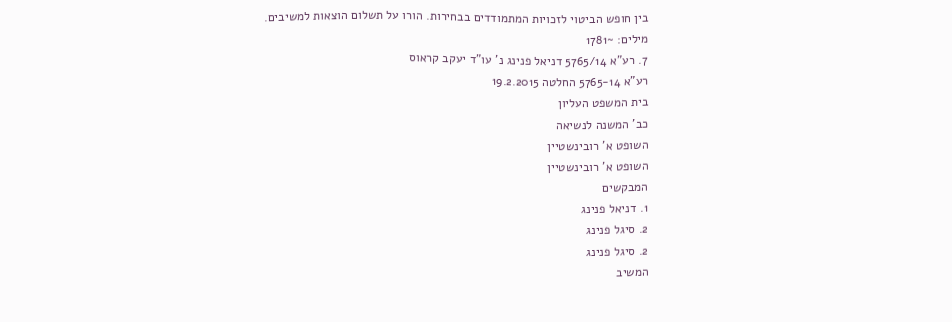בין חופש הביטוי לזכויות המתמודדים בבחירות. הורו על תשלום הוצאות למשיבים.
מילים: ~1781
7. רע"א 5765/14 דניאל פנינג נ' עו"ד יעקב קראוס
רע"א 5765-14 החלטה 19.2.2015
בית המשפט העליון
כב' המשנה לנשיאה
השופט א' רובינשטיין
השופט א' רובינשטיין
המבקשים
1. דניאל פנינג
2. סיגל פנינג
2. סיגל פנינג
המשיב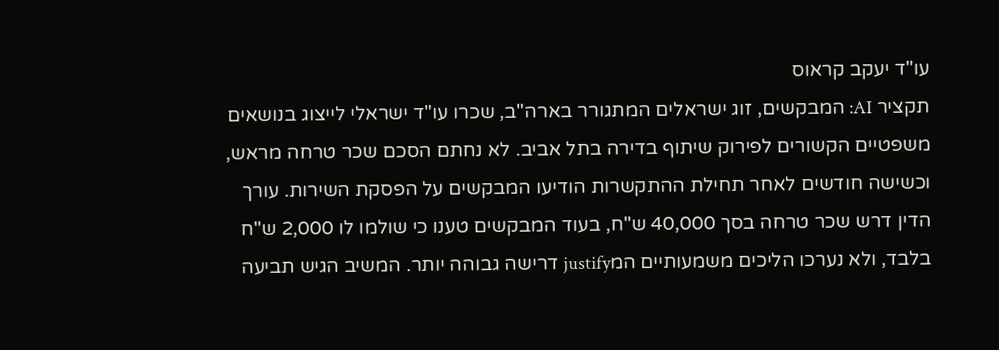עו"ד יעקב קראוס
תקציר AI: המבקשים, זוג ישראלים המתגורר בארה"ב, שכרו עו"ד ישראלי לייצוג בנושאים משפטיים הקשורים לפירוק שיתוף בדירה בתל אביב. לא נחתם הסכם שכר טרחה מראש, וכשישה חודשים לאחר תחילת ההתקשרות הודיעו המבקשים על הפסקת השירות. עורך הדין דרש שכר טרחה בסך 40,000 ש"ח, בעוד המבקשים טענו כי שולמו לו 2,000 ש"ח בלבד, ולא נערכו הליכים משמעותיים המjustify דרישה גבוהה יותר. המשיב הגיש תביעה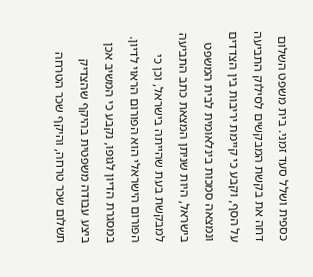כספית ושלל סעד זמני. בית משפט השלום דחה את בקשת המבקשים לסילוק התביעה על הסף, וקבע כי קיימת יריבות בין הצדדים ונמצאה סמכות בינלאומית לבית המשפט בישראל, היות שניתן המצאת כתב התביעה למבקשת בעת שהייתה בישראל, וכן כי הפורום הישראלי הוא הפורום הראוי לדיון. במסגרת הדיון לגופו, נקבע כי המשיב אכן ביצע עבודה משפטית בהיקף שהצדיק תשלום שכר טרחה, והיקף שכר הטרחה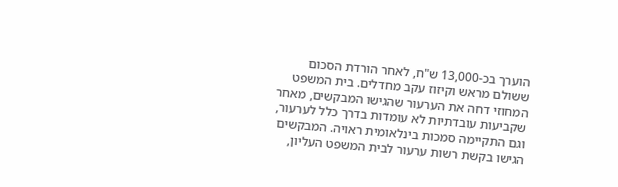הוערך בכ-13,000 ש"ח, לאחר הורדת הסכום ששולם מראש וקיזוז עקב מחדלים. בית המשפט המחוזי דחה את הערעור שהגישו המבקשים, מאחר שקביעות עובדתיות לא עומדות בדרך כלל לערעור, וגם התקיימה סמכות בינלאומית ראויה. המבקשים הגישו בקשת רשות ערעור לבית המשפט העליון,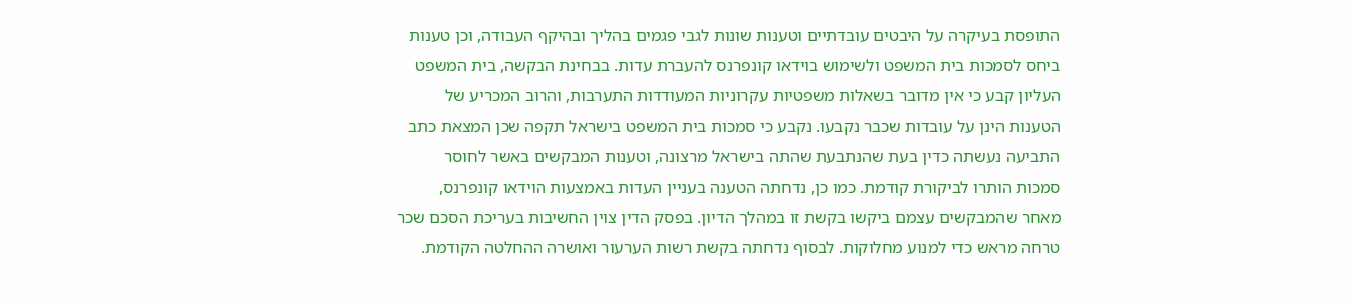התופסת בעיקרה על היבטים עובדתיים וטענות שונות לגבי פגמים בהליך ובהיקף העבודה, וכן טענות ביחס לסמכות בית המשפט ולשימוש בוידאו קונפרנס להעברת עדות. בבחינת הבקשה, בית המשפט העליון קבע כי אין מדובר בשאלות משפטיות עקרוניות המעודדות התערבות, והרוב המכריע של הטענות הינן על עובדות שכבר נקבעו. נקבע כי סמכות בית המשפט בישראל תקפה שכן המצאת כתב התביעה נעשתה כדין בעת שהנתבעת שהתה בישראל מרצונה, וטענות המבקשים באשר לחוסר סמכות הותרו לביקורת קודמת. כמו כן, נדחתה הטענה בעניין העדות באמצעות הוידאו קונפרנס, מאחר שהמבקשים עצמם ביקשו בקשת זו במהלך הדיון. בפסק הדין צוין החשיבות בעריכת הסכם שכר טרחה מראש כדי למנוע מחלוקות. לבסוף נדחתה בקשת רשות הערעור ואושרה ההחלטה הקודמת.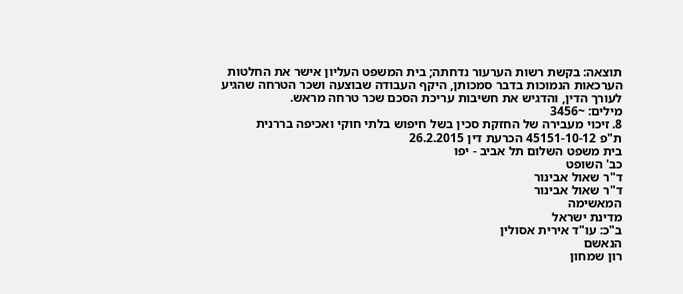תוצאה: בקשת רשות הערעור נדחתה; בית המשפט העליון אישר את החלטות הערכאות הנמוכות בדבר סמכותן, היקף העבודה שבוצעה ושכר הטרחה שהגיע לעורך הדין, והדגיש את חשיבות עריכת הסכם שכר טרחה מראש.
מילים: ~3456
8. זיכוי מעבירה של החזקת סכין בשל חיפוש בלתי חוקי ואכיפה בררנית
ת"פ 45151-10-12 הכרעת דין 26.2.2015
בית משפט השלום תל אביב - יפו
כב' השופט
ד"ר שאול אבינור
ד"ר שאול אבינור
המאשימה
מדינת ישראל
ב"כ: עו"ד אירית אסולין
הנאשם
רון שמחון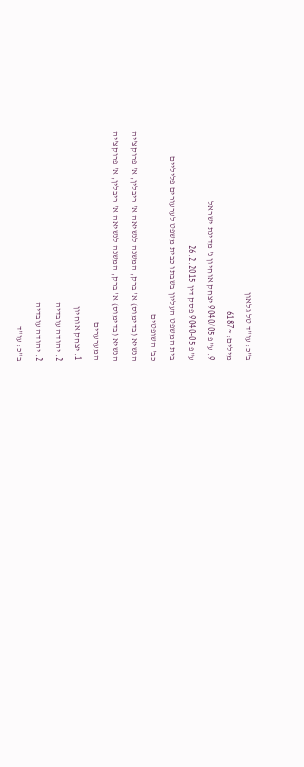ב"כ: עו"ד טל גלאון
מילים: ~6187
9. ע"פ 9040/05 יצחק אוחיון נ' מדינת ישראל
ע"פ 9040-05 פסק דין 26.2.2015
בית המשפט העליון בשבתו כבית משפט לערעורים פליליים
כב' השופטים
הנשיא (בדימוס) א' ברק, המשנה לנשיאה א' ריבלין, א' פרוקצ'יה
הנשיא (בדימוס) א' ברק, המשנה לנשיאה א' ריבלין, א' פרוקצ'יה
המערערים
1. יצחק אוחיון
2. יהודה עובדיה
2. יהודה עובדיה
ב"כ: עו"ד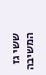ששי גז
המשיבה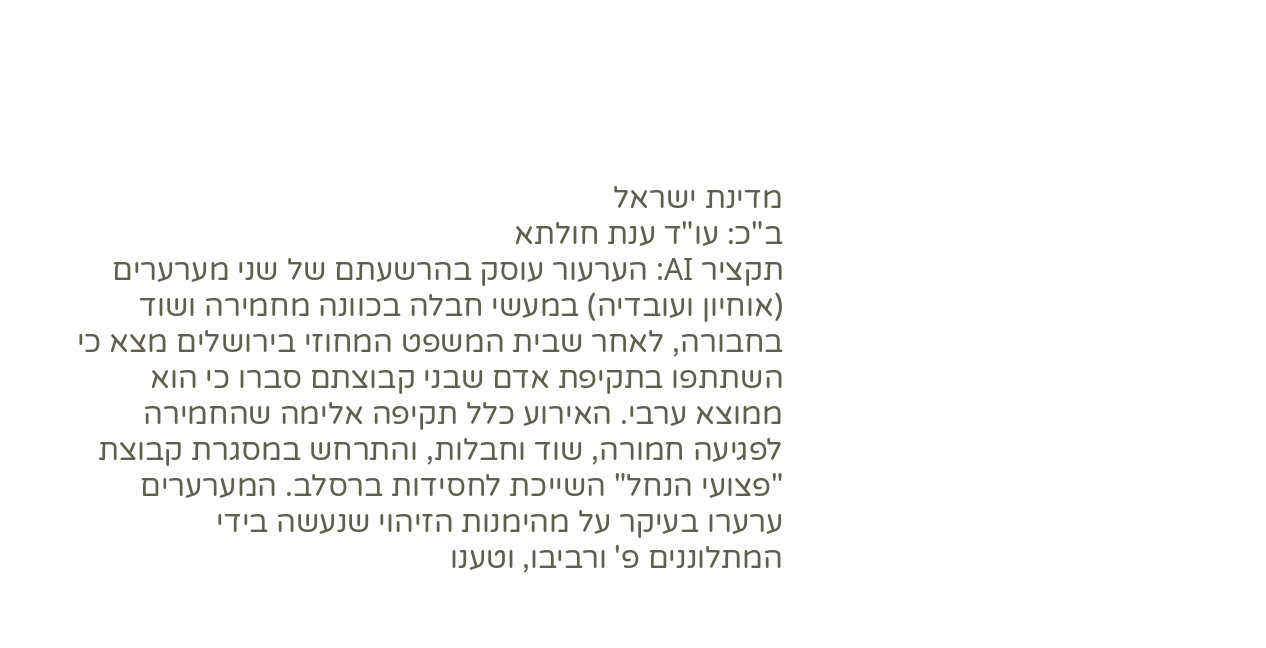מדינת ישראל
ב"כ: עו"ד ענת חולתא
תקציר AI: הערעור עוסק בהרשעתם של שני מערערים (אוחיון ועובדיה) במעשי חבלה בכוונה מחמירה ושוד בחבורה, לאחר שבית המשפט המחוזי בירושלים מצא כי השתתפו בתקיפת אדם שבני קבוצתם סברו כי הוא ממוצא ערבי. האירוע כלל תקיפה אלימה שהחמירה לפגיעה חמורה, שוד וחבלות, והתרחש במסגרת קבוצת "פצועי הנחל" השייכת לחסידות ברסלב. המערערים ערערו בעיקר על מהימנות הזיהוי שנעשה בידי המתלוננים פ' ורביבו, וטענו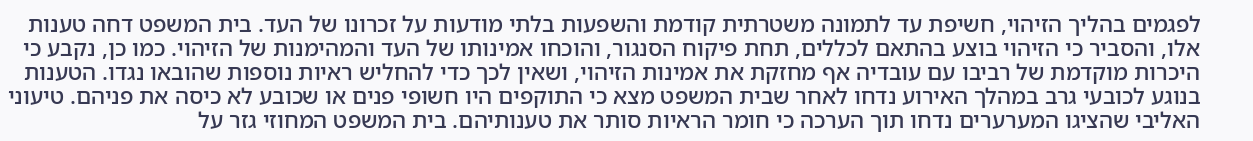לפגמים בהליך הזיהוי, חשיפת עד לתמונה משטרתית קודמת והשפעות בלתי מודעות על זכרונו של העד. בית המשפט דחה טענות אלו, והסביר כי הזיהוי בוצע בהתאם לכללים, תחת פיקוח הסנגור, והוכחו אמינותו של העד והמהימנות של הזיהוי. כמו כן, נקבע כי היכרות מוקדמת של רביבו עם עובדיה אף מחזקת את אמינות הזיהוי, ושאין לכך כדי להחליש ראיות נוספות שהובאו נגדו. הטענות בנוגע לכובעי גרב במהלך האירוע נדחו לאחר שבית המשפט מצא כי התוקפים היו חשופי פנים או שכובע לא כיסה את פניהם. טיעוני האליבי שהציגו המערערים נדחו תוך הערכה כי חומר הראיות סותר את טענותיהם. בית המשפט המחוזי גזר על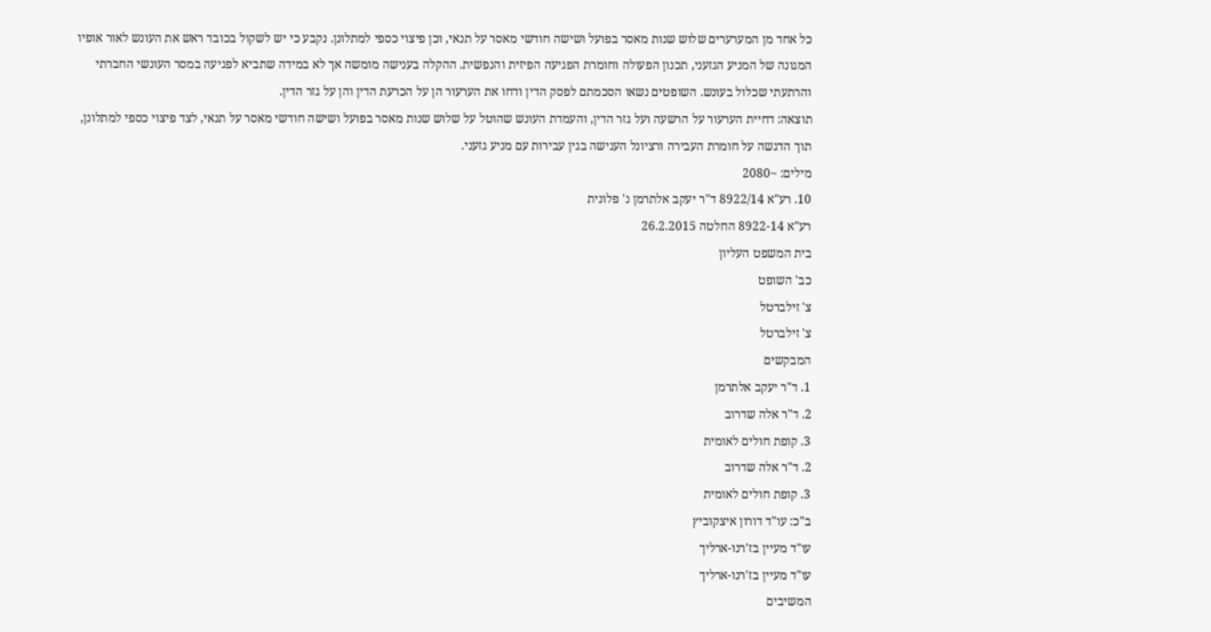כל אחד מן המערערים שלוש שנות מאסר בפועל ושישה חודשי מאסר על תנאי, וכן פיצוי כספי למתלונן. נקבע כי יש לשקול בכובד ראש את העונש לאור אופיו המגונה של המניע הגזעני, תכנון הפעולה וחומרת הפגיעה הפיזית והנפשית. ההקלה בענישה מומשה אך לא במידה שתביא לפגיעה במסר העונשי החברתי והרתעתי שכלול בעונש. השופטים נשאו הסכמתם לפסק הדין ודחו את הערעור הן על הכרעת הדין והן על גזר הדין.
תוצאה: דחיית הערעור על הרשעה ועל גזר הדין, והעמדת העונש שהוטל על שלוש שנות מאסר בפועל ושישה חודשי מאסר על תנאי, לצד פיצוי כספי למתלונן, תוך הדגשה על חומרת העבירה ורציונל הענישה בגין עבירות עם מניע גזעני.
מילים: ~2080
10. רע"א 8922/14 ד"ר יעקב אלתרמן נ' פלונית
רע"א 8922-14 החלטה 26.2.2015
בית המשפט העליון
כב' השופט
צ' זילברטל
צ' זילברטל
המבקשים
1. ד"ר יעקב אלתרמן
2. ד"ר אלה שדרוב
3. קופת חולים לאומית
2. ד"ר אלה שדרוב
3. קופת חולים לאומית
ב"כ: עו"ד דורון איצקוביץ
עו"ד מעיין בז'רנו-ארליך
עו"ד מעיין בז'רנו-ארליך
המשיבים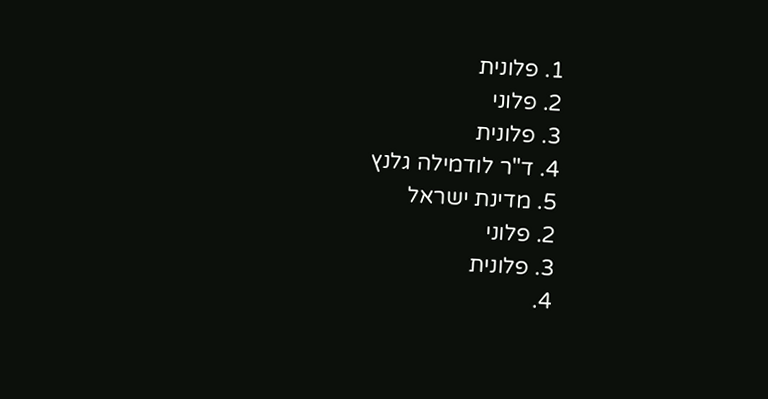1. פלונית
2. פלוני
3. פלונית
4. ד"ר לודמילה גלנץ
5. מדינת ישראל
2. פלוני
3. פלונית
4.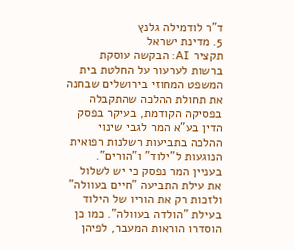ד"ר לודמילה גלנץ
5. מדינת ישראל
תקציר AI: הבקשה עוסקת ברשות לערעור על החלטת בית המשפט המחוזי בירושלים שבחנה את תחולת ההלכה שהתקבלה בפסיקה הקודמת, בעיקר בפסק הדין בע"א המר לגבי שינוי ההלכה בתביעות רשלנות רפואית הנוגעות ל"ילוד" ו"הורים". בעניין המר נפסק כי יש לשלול את עילת התביעה "חיים בעוולה" ולזכות רק את הוריו של הילוד בעילת "הולדה בעוולה". כמו כן הוסדרו הוראות המעבר, לפיהן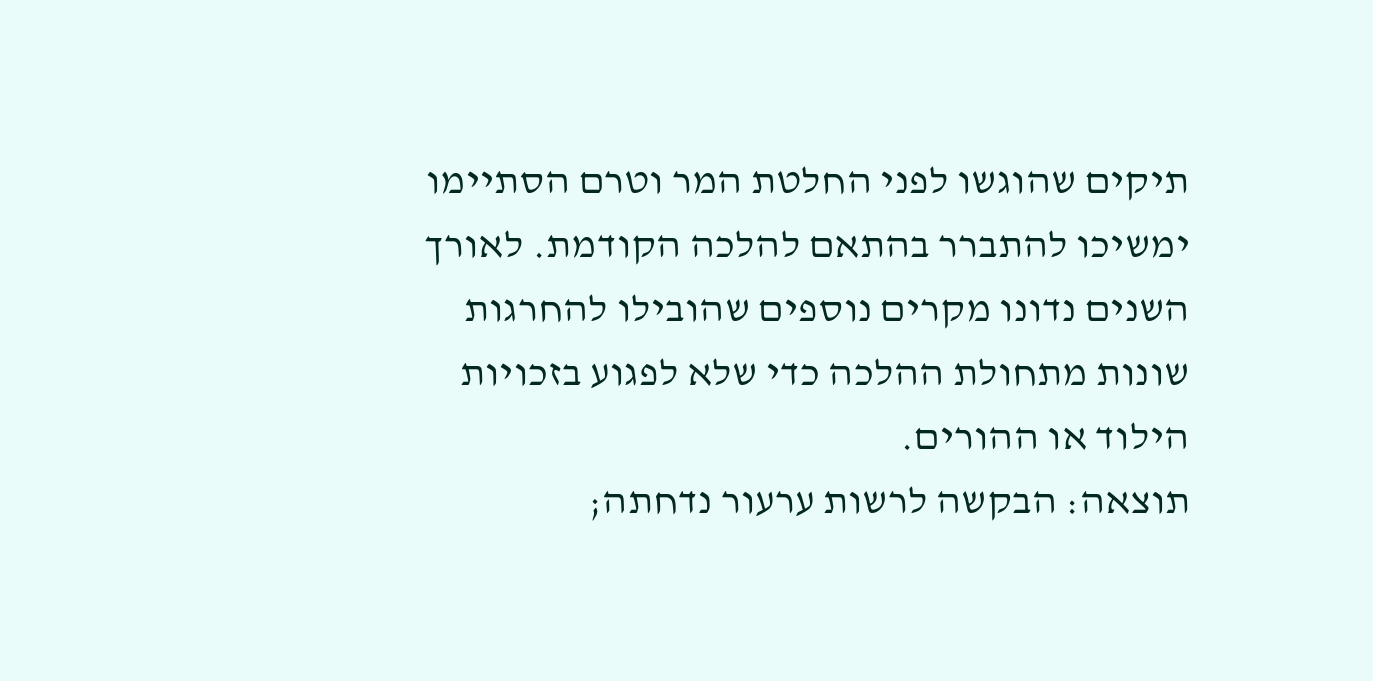תיקים שהוגשו לפני החלטת המר וטרם הסתיימו ימשיכו להתברר בהתאם להלכה הקודמת. לאורך השנים נדונו מקרים נוספים שהובילו להחרגות שונות מתחולת ההלכה כדי שלא לפגוע בזכויות הילוד או ההורים.
תוצאה: הבקשה לרשות ערעור נדחתה;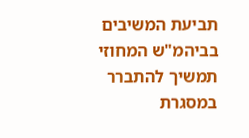תביעת המשיבים בביהמ"ש המחוזי תמשיך להתברר במסגרת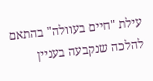עילת "חיים בעוולה" בהתאם להלכה שנקבעה בעניין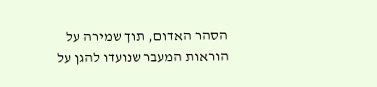הסהר האדום, תוך שמירה על הוראות המעבר שנועדו להגן על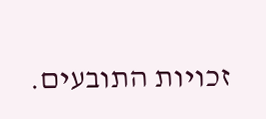זכויות התובעים.